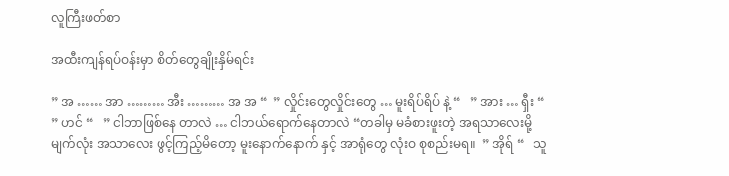လူကြီးဖတ်စာ

အထီးကျန်ရပ်ဝန်းမှာ စိတ်တွေချိုးနှိမ်ရင်း

” အ …… အာ ……… အီး ……… အ အ “  ” လှိုင်းတွေလှိုင်းတွေ … မူးရိပ်ရိပ် နဲ့ “   ” အား … ရှီး “   ” ဟင် “   ” ငါဘာဖြစ်နေ တာလဲ … ငါဘယ်ရောက်နေတာလဲ “တခါမှ မခံစားဖူးတဲ့ အရသာလေးမို့ မျက်လုံး အသာလေး ဖွင့်ကြည့်မိတော့ မူးနောက်နောက် နှင့် အာရုံတွေ လုံးဝ စုစည်းမရ။  ” အိုရ် “   သူ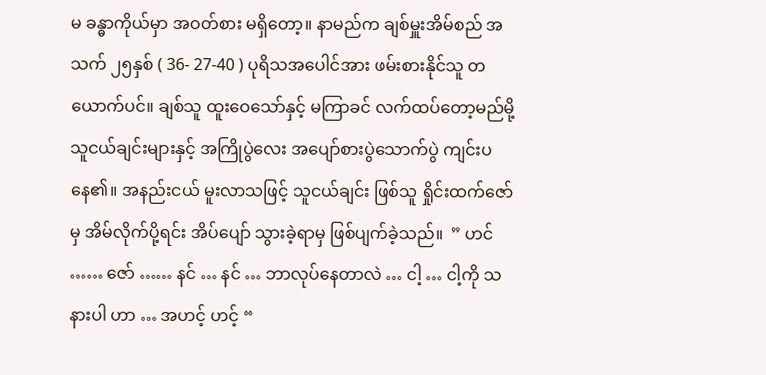မ ခန္ဓာကိုယ်မှာ အဝတ်စား မရှိတော့။ နာမည်က ချစ်မှူးအိမ်စည် အသက် ၂၅နှစ် ( 36- 27-40 ) ပုရိသအပေါင်အား ဖမ်းစားနိုင်သူ တယောက်ပင်။ ချစ်သူ ထူးဝေသော်နှင့် မကြာခင် လက်ထပ်တော့မည်မို့ သူငယ်ချင်းများနှင့် အကြိုပွဲလေး အပျော်စားပွဲသောက်ပွဲ ကျင်းပနေ၏။ အနည်းငယ် မူးလာသဖြင့် သူငယ်ချင်း ဖြစ်သူ ရှိုင်းထက်ဇော်မှ အိမ်လိုက်ပို့ရင်း အိပ်ပျော် သွားခဲ့ရာမှ ဖြစ်ပျက်ခဲ့သည်။  ” ဟင် …… ဇော် …… နင် … နင် … ဘာလုပ်နေတာလဲ … ငါ့ … ငါ့ကို သနားပါ ဟာ … အဟင့် ဟင့် “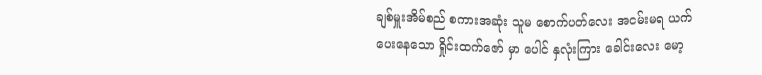ချစ်မှူးအိမ်စည် စကားအဆုံး သူမ စောက်ပတ်လေး အငမ်းမရ ယက်ပေးနေသော ရှိုင်းထက်ဇော် မှာ ပေါင် နှလုံးကြား ခေါင်းလေး မော့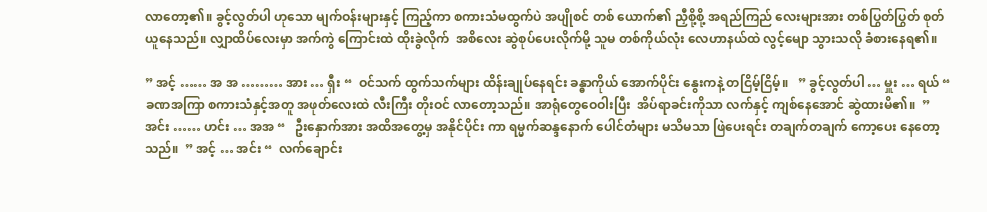လာတော့၏။ ခွင့်လွတ်ပါ ဟုသော မျက်ဝန်းများနှင့် ကြည့်ကာ စကားသံမထွက်ပဲ အပျိုစင် တစ် ယောက်၏ ညှီစို့စို့ အရည်ကြည် လေးများအား တစ်ပြွတ်ပြွတ် စုတ်ယူနေသည်။ လျှာထိပ်လေးမှာ အက်ကွဲ ကြောင်းထဲ ထိုးခွဲလိုက်  အစိလေး ဆွဲစုပ်ပေးလိုက်မို့ သူမ တစ်ကိုယ်လုံး လေဟာနယ်ထဲ လွင့်မျော သွားသလို ခံစားနေရ၏။

” အင့် …… အ အ ……… အား … ရှီး “  ဝင်သက် ထွက်သက်များ ထိန်းချုပ်နေရင်း ခန္ဓာကိုယ် အောက်ပိုင်း နွေးကနဲ့ တငြိမ့်ငြိမ့်။   ” ခွင့်လွတ်ပါ … မှူး … ရယ် “   ခဏအကြာ စကားသံနှင့်အတူ အဖုတ်လေးထဲ လီးကြီး တိုးဝင် လာတော့သည်။ အာရုံတွေဝေဝါးပြီး  အိပ်ရာခင်းကိုသာ လက်နှင့် ကျစ်နေအောင် ဆွဲထားမိ၏။  ” အင်း …… ဟင်း … အအ “   ဦးနှောက်အား အထိအတွေ့မှ အနိုင်ပိုင်း ကာ ရမ္မက်ဆန္ဒနောက် ပေါင်တံများ မသိမသာ ဖြဲပေးရင်း တချက်တချက် ကော့ပေး နေတော့သည်။  ” အင့် … အင်း “  လက်ချောင်း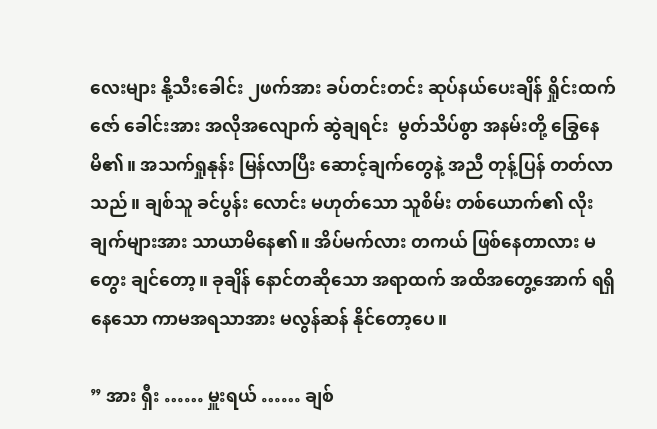လေးများ နို့သီးခေါင်း ၂ဖက်အား ခပ်တင်းတင်း ဆုပ်နယ်ပေးချိန် ရှိုင်းထက်ဇော် ခေါင်းအား အလိုအလျောက် ဆွဲချရင်း  မွတ်သိပ်စွာ အနမ်းတို့ ခြွေနေမိ၏။ အသက်ရှုနုန်း မြန်လာပြီး ဆောင့်ချက်တွေနဲ့ အညီ တုန့်ပြန် တတ်လာသည်။ ချစ်သူ ခင်ပွန်း လောင်း မဟုတ်သော သူစိမ်း တစ်ယောက်၏ လိုးချက်များအား သာယာမိနေ၏။ အိပ်မက်လား တကယ် ဖြစ်နေတာလား မတွေး ချင်တော့။ ခုချိန် နောင်တဆိုသော အရာထက် အထိအတွေ့အောက် ရရှိနေသော ကာမအရသာအား မလွန်ဆန် နိုင်တော့ပေ။

” အား ရှီး …… မှူးရယ် …… ချစ်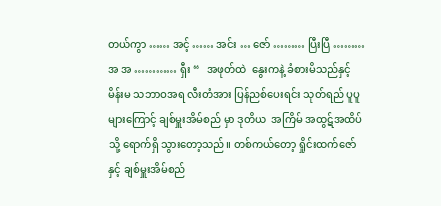တယ်ကွာ …… အင့် …… အင်း … ဇော် ……… ပြီးပြီ ……… အ အ ………… ရှီး “   အဖုတ်ထဲ  နွေးကနဲ့ ခံစားမိသည်နှင့် မိန်းမ သဘာဝအရ လီးတံအား ပြန်ညစ်ပေးရင်း သုတ်ရည် ပူပူများကြောင့် ချစ်မှူးအိမ်စည် မှာ ဒုတိယ  အကြိမ် အထွဋ်အထိပ်သို့ ရောက်ရှိ သွားတော့သည်။ တစ်ကယ်တော့ ရှိုင်းထက်ဇော် နှင့် ချစ်မှူးအိမ်စည်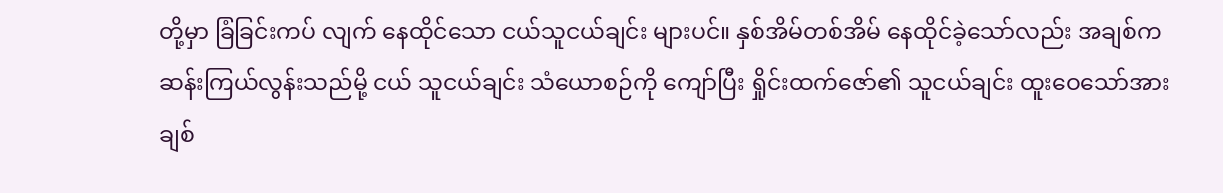တို့မှာ ခြံခြင်းကပ် လျက် နေထိုင်သော ငယ်သူငယ်ချင်း များပင်။ နှစ်အိမ်တစ်အိမ် နေထိုင်ခဲ့သော်လည်း အချစ်က ဆန်းကြယ်လွန်းသည်မို့ ငယ် သူငယ်ချင်း သံယောစဉ်ကို ကျော်ပြီး ရှိုင်းထက်ဇော်၏ သူငယ်ချင်း ထူးဝေသော်အား ချစ်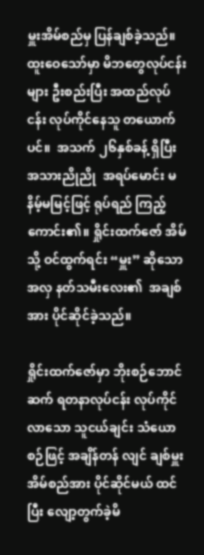မှူးအိမ်စည်မှ ပြန်ချစ်ခဲ့သည်။ထူးဝေသော်မှာ မိဘတွေလုပ်ငန်းများ ဦးစည်းပြီး အထည်လုပ်ငန်း လုပ်ကိုင်နေသူ တယောက်ပင်။  အသက် ၂၆နှစ်ခန့် ရှိပြီး အသားညိုညို  အရပ်မောင်း မနိမ့်မမြင့်ဖြင့် ရုပ်ရည် ကြည့်ကောင်း၏။ ရှိုင်းထက်ဇော် အိမ်သို့ ဝင်ထွက်ရင်း “မှူး” ဆိုသော အလှ နတ်သမီးလေး၏  အချစ်အား ပိုင်ဆိုင်ခဲ့သည်။

ရှိုင်းထက်ဇော်မှာ ဘိုးစဉ်ဘောင်ဆက် ရတနာလုပ်ငန်း လုပ်ကိုင်လာသော သူငယ်ချင်း သံယောစဉ်ဖြင့် အချိန်တန် လျင် ချစ်မှူးအိမ်စည်အား ပိုင်ဆိုင်မယ် ထင်ပြီး လျော့တွက်ခဲ့မိ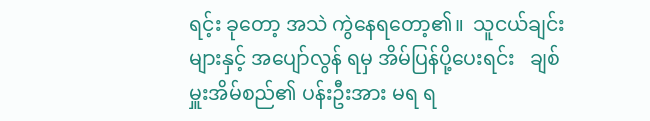ရင့်း ခုတော့ အသဲ ကွဲနေရတော့၏။  သူငယ်ချင်းများနှင့် အပျော်လွန် ရမှ အိမ်ပြန်ပို့ပေးရင်း   ချစ်မှူးအိမ်စည်၏ ပန်းဦးအား မရ ရ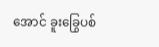အောင် ခူးခြွေပစ်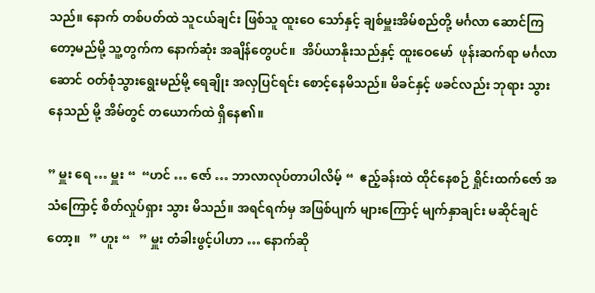သည်။ နောက် တစ်ပတ်ထဲ သူငယ်ချင်း ဖြစ်သူ ထူးဝေ သော်နှင့် ချစ်မှူးအိမ်စည်တို့ မင်္ဂလာ ဆောင်ကြတော့မည်မို့ သူ့တွက်က နောက်ဆုံး အချိန်တွေပင်။  အိပ်ယာနိုးသည်နှင့် ထူးဝေမော်  ဖုန်းဆက်ရာ မင်္ဂလာဆောင် ဝတ်စုံသွားရွေးမည်မို့ ရေချိုး အလှပြင်ရင်း စောင့်နေမိသည်။ မိခင်နှင့် ဖခင်လည်း ဘုရား သွားနေသည် မို့ အိမ်တွင် တယောက်ထဲ ရှိနေ၏။

” မှူး ရေ … မှူး “  “ဟင် … ဇော် … ဘာလာလုပ်တာပါလိမ့် “  ဧည့်ခန်းထဲ ထိုင်နေစဉ် ရှိုင်းထက်ဇော် အသံကြောင့် စိတ်လှုပ်ရှား သွား မိသည်။ အရင်ရက်မှ အဖြစ်ပျက် များကြောင့် မျက်နှာချင်း မဆိုင်ချင်တော့။   ” ဟူး “   ” မှူး တံခါးဖွင့်ပါဟာ … နောက်ဆို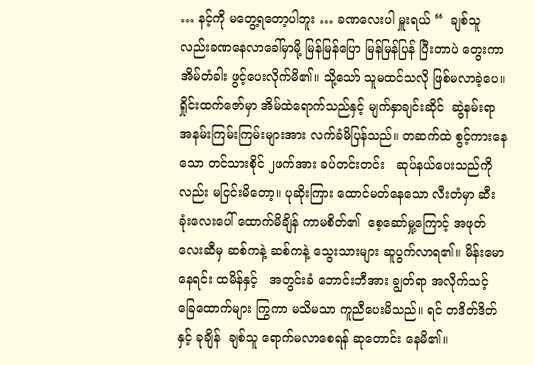… နင့်ကို မတွေ့ရတော့ပါဘူး … ခဏလေးပါ မှူးရယ် “  ချစ်သူလည်းခဏနေလာခေါ်မှာမို့ မြန်မြန်ပြော မြန်မြန်ပြန် ပြီးတာပဲ တွေးကာ  အိမ်တံခါး ဖွင့်ပေးလိုက်မိ၏။ သို့သော် သူမထင်သလို ဖြစ်မလာခဲ့ပေ။ ရှိုင်းထက်ဇော်မှာ အိမ်ထဲရောက်သည်နှင့် မျက်နှာချင်းဆိုင်  ဆွဲနမ်းရာ အနမ်းကြမ်းကြမ်းများအား လက်ခံမိပြန်သည်။ တဆက်ထဲ စွင့်ကားနေသော တင်သားစိုင် ၂ဖက်အား ခပ်တင်းတင်း   ဆုပ်နယ်ပေးသည်ကိုလည်း မငြင်းမိတော့။ ပုဆိုးကြား ထောင်မတ်နေသော လီးတံမှာ ဆီးခုံးလေးပေါ် ထောက်မိချိန် ကာမစိတ်၏  စေ့ဆော်မှု့ကြောင့် အဖုတ်လေးဆီမှ ဆစ်ကနဲ့ ဆစ်ကနဲ့ သွေးသားများ ဆူပွက်လာရ၏။ မိန်းမောနေရင်း ထမိန်နှင့်   အတွင်းခံ ဘောင်းဘီအား ချွတ်ရာ အလိုက်သင့် ခြေထောက်များ ကြွကာ မသိမသာ ကူညီပေးမိသည်။ ရင် တဒိတ်ဒိတ်နှင့် ခုချိန်  ချစ်သူ ရောက်မလာစေရန် ဆုတောင်း နေမိ၏။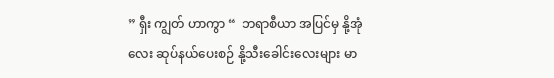” ရှီး ကျွတ် ဟာကွာ “  ဘရာစီယာ အပြင်မှ နို့အုံလေး ဆုပ်နယ်ပေးစဉ် နို့သီးခေါင်းလေးများ မာ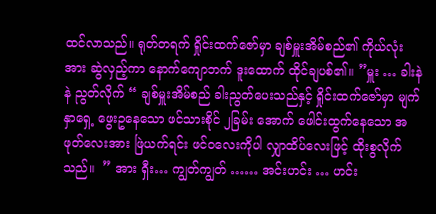ထင်လာသည်။ ရုတ်တရက် ရှိုင်းထက်ဇော်မှာ ချစ်မှူးအိမ်စည်၏ ကိုယ်လုံးအား ဆွဲလှည့်ကာ နောက်ကျောဘက် ဒူးထောက် ထိုင်ချပစ်၏။ ”မှူး … ခါးနဲနဲ ညွတ်လိုက် “ ချစ်မှူးအိမ်စည် ခါးညွတ်ပေးသည်နှင့် ရှိုင်းထက်ဇော်မှာ မျက်နှာရှေ့ ဖွေးဥနေသော ဖင်သားစိုင် ၂ခြမ်း အောက် ဖေါင်းထွက်နေသော အဖုတ်လေးအား ဖြဲယက်ရင်း ဖင်ဝလေးကိုပါ လျှာထိပ်လေးဖြင့် ထိုးစွလိုက်သည်။  ” အား ရှီး… ကျွတ်ကျွတ် …… အင်းဟင်း … ဟင်း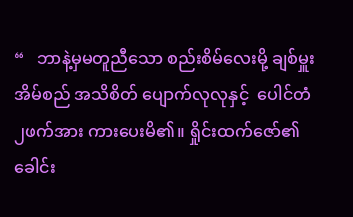“   ဘာနဲ့မှမတူညီသော စည်းစိမ်လေးမို့ ချစ်မှူးအိမ်စည် အသိစိတ် ပျောက်လုလုနှင့်  ပေါင်တံ၂ဖက်အား ကားပေးမိ၏။ ရှိုင်းထက်ဇော်၏ ခေါင်း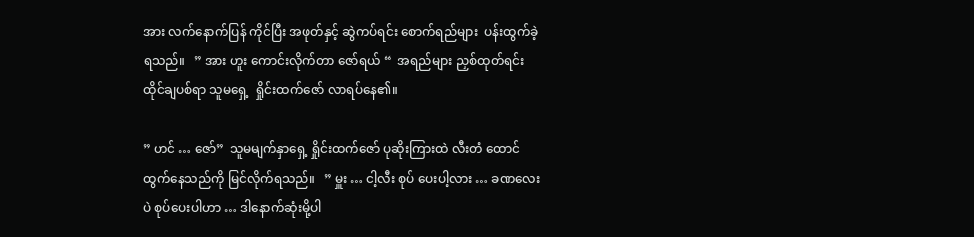အား လက်နောက်ပြန် ကိုင်ပြီး အဖုတ်နှင့် ဆွဲကပ်ရင်း စောက်ရည်များ  ပန်းထွက်ခဲ့ရသည်။   ” အား ဟူး ကောင်းလိုက်တာ ဇော်ရယ် “  အရည်များ ညှစ်ထုတ်ရင်း ထိုင်ချပစ်ရာ သူမရှေ့  ရှိုင်းထက်ဇော် လာရပ်နေ၏။

” ဟင် … ဇော်”  သူမမျက်နှာရှေ့ ရှိုင်းထက်ဇော် ပုဆိုးကြားထဲ လီးတံ ထောင်ထွက်နေသည်ကို မြင်လိုက်ရသည်။   ” မှူး … ငါ့လီး စုပ် ပေးပါ့လား … ခဏလေးပဲ စုပ်ပေးပါဟာ … ဒါနောက်ဆုံးမို့ပါ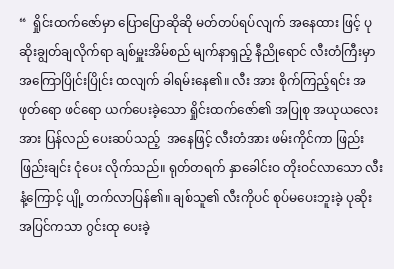“  ရှိုင်းထက်ဇော်မှာ ပြောပြောဆိုဆို မတ်တပ်ရပ်လျက် အနေထား ဖြင့် ပုဆိုးချွတ်ချလိုက်ရာ ချစ်မှူးအိမ်စည် မျက်နာရှည့် နီညိုရောင် လီးတံကြီးမှာ အကြောပြိုင်းပြိုင်း ထလျက် ခါရမ်းနေ၏။ လီး အား စိုက်ကြည့်ရင်း အဖုတ်ရော ဖင်ရော ယက်ပေးခဲ့သော ရှိုင်းထက်ဇော်၏ အပြုစု အယုယလေးအား ပြန်လည် ပေးဆပ်သည့်  အနေဖြင့် လီးတံအား ဖမ်းကိုင်ကာ ဖြည်းဖြည်းချင်း ငုံပေး လိုက်သည်။ ရုတ်တရက် နှာခေါင်းဝ တိုးဝင်လာသော လီးနံ့ကြောင့် ပျို့ တက်လာပြန်၏။ ချစ်သူ၏ လီးကိုပင် စုပ်မပေးဘူးခဲ့ ပုဆိုးအပြင်ကသာ ဂွင်းထု ပေးခဲ့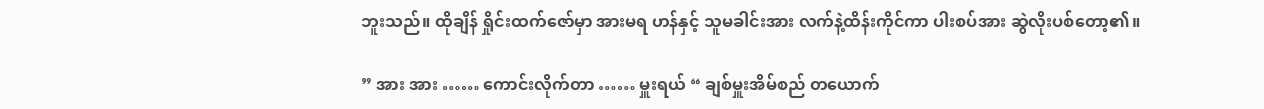ဘူးသည်။ ထိုချိန် ရှိုင်းထက်ဇော်မှာ အားမရ ဟန်နှင့် သူမခါင်းအား လက်နဲ့ထိန်းကိုင်ကာ ပါးစပ်အား ဆွဲလိုးပစ်တော့၏။

” အား အား …… ကောင်းလိုက်တာ …… မှူးရယ် “ ချစ်မှူးအိမ်စည် တယောက်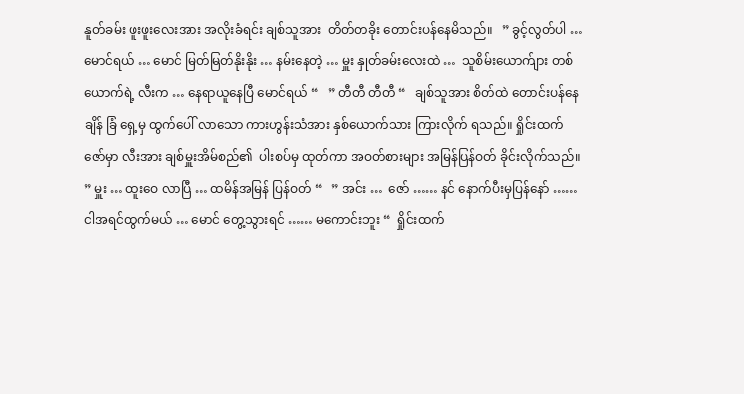နူတ်ခမ်း ဖူးဖူးလေးအား အလိုးခံရင်း ချစ်သူအား  တိတ်တခိုး တောင်းပန်နေမိသည်။   ” ခွင့်လွတ်ပါ … မောင်ရယ် … မောင် မြတ်မြတ်နိုးနိုး … နမ်းနေတဲ့ … မှူး နှုတ်ခမ်းလေးထဲ …  သူစိမ်းယောက်ျား တစ်ယောက်ရဲ့ လီးက … နေရာယူနေပြီ မောင်ရယ် “   ” တီတီ တီတီ “   ချစ်သူအား စိတ်ထဲ တောင်းပန်နေချိန် ခြံ ရှေ့မှ ထွက်ပေါ် လာသော ကားဟွန်းသံအား နှစ်ယောက်သား ကြားလိုက် ရသည်။ ရှိုင်းထက်ဇော်မှာ လီးအား ချစ်မှူးအိမ်စည်၏  ပါးစပ်မှ ထုတ်ကာ အဝတ်စားများ အမြန်ပြန်ဝတ် ခိုင်းလိုက်သည်။  ” မှူး … ထူးဝေ လာပြီ … ထမိန်အမြန် ပြန်ဝတ် “   ” အင်း …  ဇော် …… နင် နောက်ပီးမှပြန်နော် …… ငါအရင်ထွက်မယ် … မောင် တွေ့သွားရင် …… မကောင်းဘူး “  ရှိုင်းထက်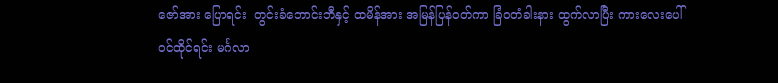ဇော်အား ပြောရင်း  တွင်းခံဘောင်းဘီနှင့် ထမိန်အား အမြန်ပြန်ဝတ်ကာ ခြံဝတံခါးနား ထွက်လာပြီး ကားလေးပေါ် ဝင်ထိုင်ရင်း မင်္ဂလာ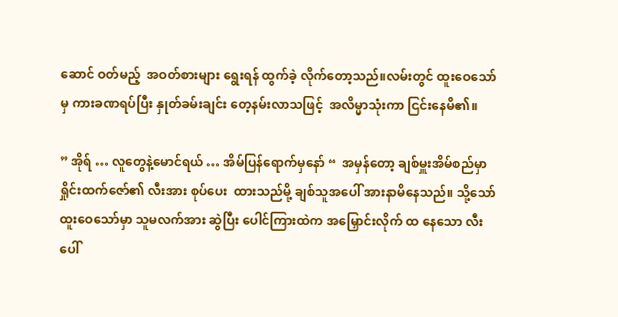ဆောင် ဝတ်မည့်  အဝတ်စားများ ရွေးရန် ထွက်ခဲ့ လိုက်တော့သည်။လမ်းတွင် ထူးဝေသော်မှ ကားခဏရပ်ပြီး နှုတ်ခမ်းချင်း တေ့နမ်းလာသဖြင့်  အလိမ္မာသုံးကာ ငြင်းနေမိ၏။

” အိုရ် … လူတွေနဲ့မောင်ရယ် … အိမ်ပြန်ရောက်မှနော် “  အမှန်တော့ ချစ်မှူးအိမ်စည်မှာ ရှိုင်းထက်ဇော်၏ လီးအား စုပ်ပေး  ထားသည်မို့ ချစ်သူအပေါ် အားနာမိနေသည်။ သို့သော် ထူးဝေသော်မှာ သူမလက်အား ဆွဲပြီး ပေါင်ကြားထဲက အမြှောင်းလိုက် ထ နေသော လီးပေါ်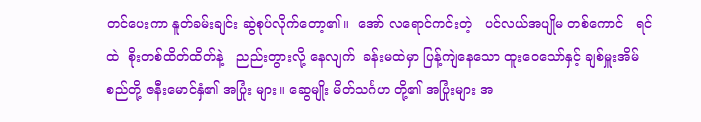တင်ပေးကာ နူတ်ခမ်းချင်း ဆွဲစုပ်လိုက်တော့၏။  အော် လရောင်ကင်းတဲ့   ပင်လယ်အပျိုမ တစ်ကောင်   ရင်ထဲ  စိုးတစ်ထိတ်ထိတ်နဲ့   ညည်းတွားလို့ နေလျက်  ခန်းမထဲမှာ ပြန့်ကျဲနေသော ထူးဝေသော်နှင့် ချစ်မှူးအိမ်စည်တို့ ဇနီးမောင်နှံ၏ အပြုံး များ။ ဆွေမျိုး မိတ်သင်္ဂဟ တို့၏ အပြုံးများ အ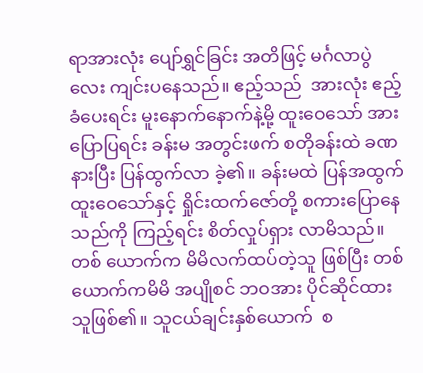ရာအားလုံး ပျော်ရွှင်ခြင်း အတိဖြင့် မင်္ဂလာပွဲလေး ကျင်းပနေသည်။ ဧည့်သည်  အားလုံး ဧည့်ခံပေးရင်း မူးနောက်နောက်နဲ့မို့ ထူးဝေသော် အား ပြောပြရင်း ခန်းမ အတွင်းဖက် စတိုခန်းထဲ ခဏနားပြီး ပြန်ထွက်လာ ခဲ့၏။ ခန်းမထဲ ပြန်အထွက် ထူးဝေသော်နှင့် ရှိုင်းထက်ဇော်တို့ စကားပြောနေသည်ကို ကြည့်ရင်း စိတ်လှုပ်ရှား လာမိသည်။ တစ် ယောက်က မိမိလက်ထပ်တဲ့သူ ဖြစ်ပြီး တစ်ယောက်ကမိမိ အပျိုစင် ဘဝအား ပိုင်ဆိုင်ထားသူဖြစ်၏။ သူငယ်ချင်းနှစ်ယောက်  စ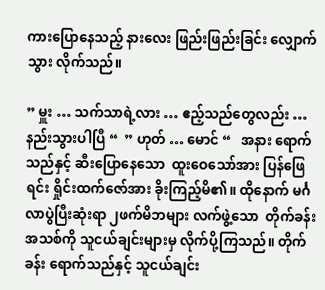ကားပြောနေသည့် နားလေး ဖြည်းဖြည်းခြင်း လျှောက်သွား လိုက်သည်။

” မှူး … သက်သာရဲ့လား … ဧည့်သည်တွေလည်း … နည်းသွားပါပြီ “  ” ဟုတ် … မောင် “   အနား ရောက်သည်နှင့် ဆီးပြောနေသော  ထူးဝေသော်အား ပြန်ဖြေရင်း ရှိုင်းထက်ဇော်အား ခိုးကြည့်မိ၏။ ထိုနောက် မင်္ဂလာပွဲပြီးဆုံးရာ ၂ဖက်မိဘများ လက်ဖွဲ့သော  တိုက်ခန်း အသစ်ကို သူငယ်ချင်းများမှ လိုက်ပို့ကြသည်။ တိုက်ခန်း ရောက်သည်နှင့် သူငယ်ချင်း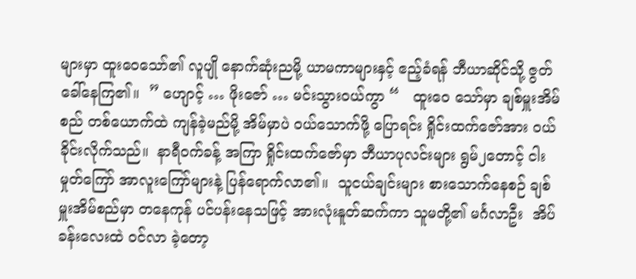များမှာ ထူးဝေသော်၏ လူပျို နောက်ဆုံးညမို့ ယာမကာများနှင့် ဧည့်ခံရန် ဘီယာဆိုင်သို့ ဇွတ်ခေါ်နေကြ၏။  ” ဟျောင့် … ဖိုးဇော် … မင်းသွားဝယ်ကွာ “   ထူးဝေ သော်မှာ ချစ်မှူးအိမ်စည် တစ်ယောက်ထဲ ကျန်ခဲ့မည်မို့ အိမ်မှာပဲ ဝယ်သောက်ဖို့ ပြောရင်း ရှိုင်းထက်ဇော်အား ဝယ်ခိုင်းလိုက်သည်။  နာရီဝက်ခန့် အကြာ ရှိုင်းထက်ဇော်မှာ ဘီယာပုလင်းများ ရွမ်၂တောင့် ငါးမှုတ်ကြော် အာလူးကြော်များနဲ့ ပြန်ရောက်လာ၏။  သူငယ်ချင်းများ စားသောက်နေစဉ် ချစ်မှူးအိမ်စည်မှာ တနေကုန် ပင်ပန်းနေသဖြင့် အားလုံးနူတ်ဆက်ကာ သူမတို့၏ မင်္ဂလာဦး  အိပ်ခန်းလေးထဲ ဝင်လာ ခဲ့တော့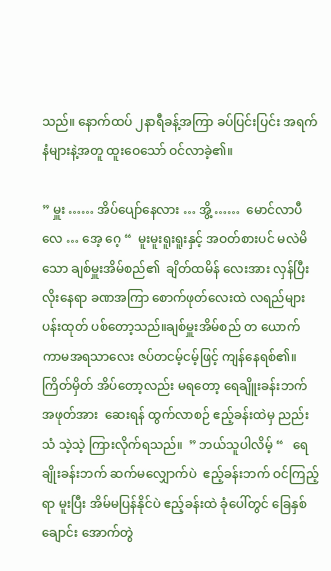သည်။ နောက်ထပ် ၂နာရီခန့်အကြာ ခပ်ပြင်းပြင်း အရက်နံများနဲ့အတူ ထူးဝေသော် ဝင်လာခဲ့၏။

” မှူး …… အိပ်ပျော်နေလား … အွိ့ ……  မောင်လာပီလေ … အေ့ ဂေ့ “  မူးမူးရူးရူးနှင့် အဝတ်စားပင် မလဲမိသော ချစ်မှူးအိမ်စည်၏  ချိတ်ထမိန် လေးအား လှန်ပြီး လိုးနေရာ ခဏအကြာ စောက်ဖုတ်လေးထဲ လရည်များ ပန်းထုတ် ပစ်တော့သည်။ချစ်မှူးအိမ်စည် တ ယောက် ကာမအရသာလေး ဇပ်တငမ့်ငမ့်ဖြင့် ကျန်နေရစ်၏။ ကြိတ်မှိတ် အိပ်တော့လည်း မရတော့ ရေချိူးခန်းဘက် အဖုတ်အား  ဆေးရန် ထွက်လာစဉ် ဧည့်ခန်းထဲမှ ညည်းသံ သဲ့သဲ့ ကြားလိုက်ရသည်။  ” ဘယ်သူပါလိမ့် “   ရေချိုးခန်းဘက် ဆက်မလျှောက်ပဲ  ဧည့်ခန်းဘက် ဝင်ကြည့်ရာ မူးပြီး အိမ်မပြန်နိုင်ပဲ ဧည့်ခန်းထဲ ခုံပေါ်တွင် ခြေနှစ်ချောင်း အောက်တွဲ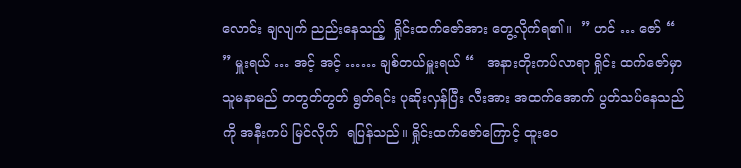လောင်း ချလျက် ညည်းနေသည့်  ရှိုင်းထက်ဇော်အား တွေ့လိုက်ရ၏။  ” ဟင် … ဇော် “   ” မှူးရယ် … အင့် အင့် …… ချစ်တယ်မှူးရယ် “   အနားတိုးကပ်လာရာ ရှိုင်း ထက်ဇော်မှာ သူမနာမည် တတွတ်တွတ် ရွတ်ရင်း ပုဆိုးလှန်ပြီး လီးအား အထက်အောက် ပွတ်သပ်နေသည်ကို အနီးကပ် မြင်လိုက်  ရပြန်သည်။ ရှိုင်းထက်ဇော်ကြောင့် ထူးဝေ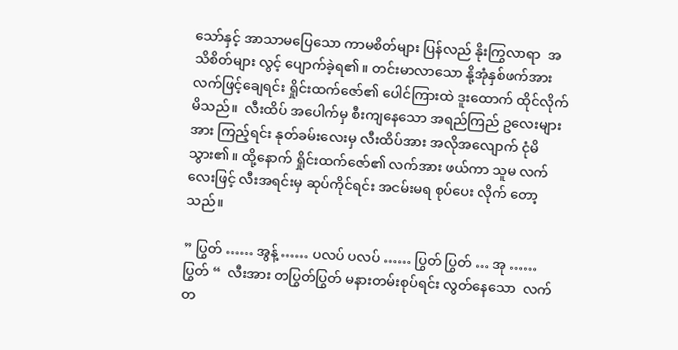သော်နှင့် အာသာမပြေသော ကာမစိတ်များ ပြန်လည် နိုးကြွလာရာ  အသိစိတ်များ လွင့် ပျောက်ခဲ့ရ၏။ တင်းမာလာသော နို့အုံနှစ်ဖက်အား လက်ဖြင့်ချေရင်း ရှိုင်းထက်ဇော်၏ ပေါင်ကြားထဲ ဒူးထောက် ထိုင်လိုက်မိသည်။  လီးထိပ် အပေါက်မှ စီးကျနေသော အရည်ကြည် ဥလေးများအား ကြည့်ရင်း နုတ်ခမ်းလေးမှ လီးထိပ်အား အလိုအလျောက် ငုံမိ သွား၏။ ထို့နောက် ရှိုင်းထက်ဇော်၏ လက်အား ဖယ်ကာ သူမ လက်လေးဖြင့် လီးအရင်းမှ ဆုပ်ကိုင်ရင်း အငမ်းမရ စုပ်ပေး လိုက် တော့သည်။

” ပြွတ် …… အွန့် …… ပလပ် ပလပ် …… ပြွတ် ပြွတ် … အု …… ပြွတ် “  လီးအား တပြွတ်ပြွတ် မနားတမ်းစုပ်ရင်း လွတ်နေသော  လက်တ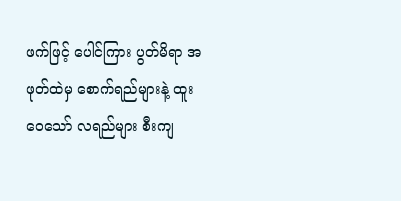ဖက်ဖြင့် ပေါင်ကြား ပွတ်မိရာ အဖုတ်ထဲမှ စောက်ရည်များနဲ့ ထူးဝေသော် လရည်များ စီးကျ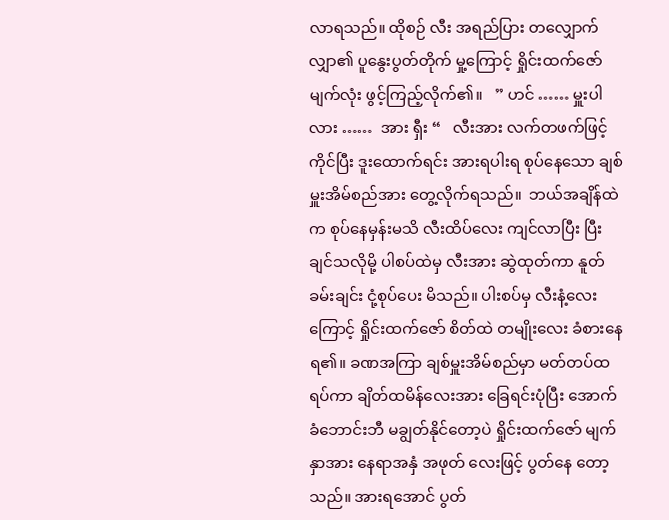လာရသည်။ ထိုစဉ် လီး အရည်ပြား တလျှောက် လျှာ၏ ပူနွေးပွတ်တိုက် မှု့ကြောင့် ရှိုင်းထက်ဇော် မျက်လုံး ဖွင့်ကြည့်လိုက်၏။   ” ဟင် …… မှူးပါလား ……  အား ရှီး “   လီးအား လက်တဖက်ဖြင့် ကိုင်ပြီး ဒူးထောက်ရင်း အားရပါးရ စုပ်နေသော ချစ်မှူးအိမ်စည်အား တွေ့လိုက်ရသည်။  ဘယ်အချိန်ထဲက စုပ်နေမှန်းမသိ လီးထိပ်လေး ကျင်လာပြီး ပြီးချင်သလိုမို့ ပါစပ်ထဲမှ လီးအား ဆွဲထုတ်ကာ နူတ်ခမ်းချင်း ငုံ့စုပ်ပေး မိသည်။ ပါးစပ်မှ လီးနံ့လေးကြောင့် ရှိုင်းထက်ဇော် စိတ်ထဲ တမျိုးလေး ခံစားနေရ၏။ ခဏအကြာ ချစ်မှူးအိမ်စည်မှာ မတ်တပ်ထ ရပ်ကာ ချိတ်ထမိန်လေးအား ခြေရင်းပုံပြီး အောက်ခံဘောင်းဘီ မချွတ်နိုင်တော့ပဲ ရှိုင်းထက်ဇော် မျက်နှာအား နေရာအနှံ အဖုတ် လေးဖြင့် ပွတ်နေ တော့သည်။ အားရအောင် ပွတ်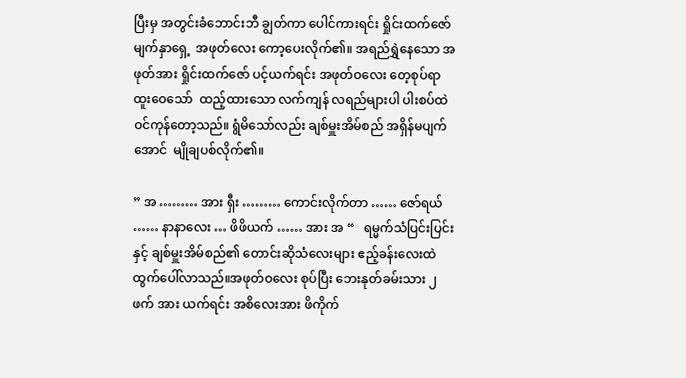ပြီးမှ အတွင်းခံဘောင်းဘီ ချွတ်ကာ ပေါင်ကားရင်း ရှိုင်းထက်ဇော် မျက်နှာရှေ့  အဖုတ်လေး ကော့ပေးလိုက်၏။ အရည်ရွှဲနေသော အဖုတ်အား ရှိုင်းထက်ဇော် ပင့်ယက်ရင်း အဖုတ်ဝလေး တေ့စုပ်ရာ ထူးဝေသော်  ထည့်ထားသော လက်ကျန် လရည်များပါ ပါးစပ်ထဲ ဝင်ကုန်တော့သည်။ ရွံမိသော်လည်း ချစ်မှူးအိမ်စည် အရှိန်မပျက်အောင်  မျိုချပစ်လိုက်၏။

” အ ……… အား ရှီး ……… ကောင်းလိုက်တာ …… ဇော်ရယ် …… နာနာလေး … ဖိဖိယက် …… အား အ “   ရမ္မက်သံပြင်းပြင်း နှင့် ချစ်မှူးအိမ်စည်၏ တောင်းဆိုသံလေးများ ဧည့်ခန်းလေးထဲ ထွက်ပေါ်လာသည်။အဖုတ်ဝလေး စုပ်ပြီး ဘေးနုတ်ခမ်းသား ၂ဖက် အား ယက်ရင်း အစိလေးအား ဖိကိုက်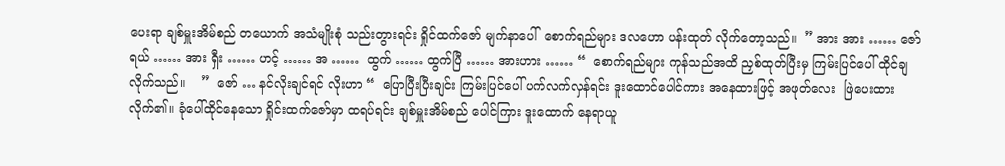ပေးရာ ချစ်မှူးအိမ်စည် တယောက် အသံမျိုးစုံ သည်းတွားရင်း ရှိုင်ထက်ဇော် မျက်နာပေါ်  စောက်ရည်များ ဒလဟော ပန်းထုတ် လိုက်တော့သည်။  ” အား အား …… ဇော်ရယ် …… အား ရှီး …… ဟင့် …… အ ……  ထွက် …… ထွက်ပြီ …… အားဟား …… “  စောက်ရည်များ ကုန်သည်အထိ ညှစ်ထုတ်ပြီးမှ ကြမ်းပြင်ပေါ် ထိုင်ချလိုက်သည်။    ”  ဇော် … နင်လိုးချင်ရင် လိုးဟာ “  ပြောပြီးပြီးချင်း ကြမ်းပြင်ပေါ် ပက်လက်လှန်ရင်း ဒူးထောင်ပေါင်ကား အနေထားဖြင့် အဖုတ်လေး  ဖြဲပေးထားလိုက်၏။ ခုံပေါ်ထိုင်နေသော ရှိုင်းထက်ဇော်မှာ ထရပ်ရင်း ချစ်မှူးအိမ်စည် ပေါင်ကြား ဒူးထောက် နေရာယူ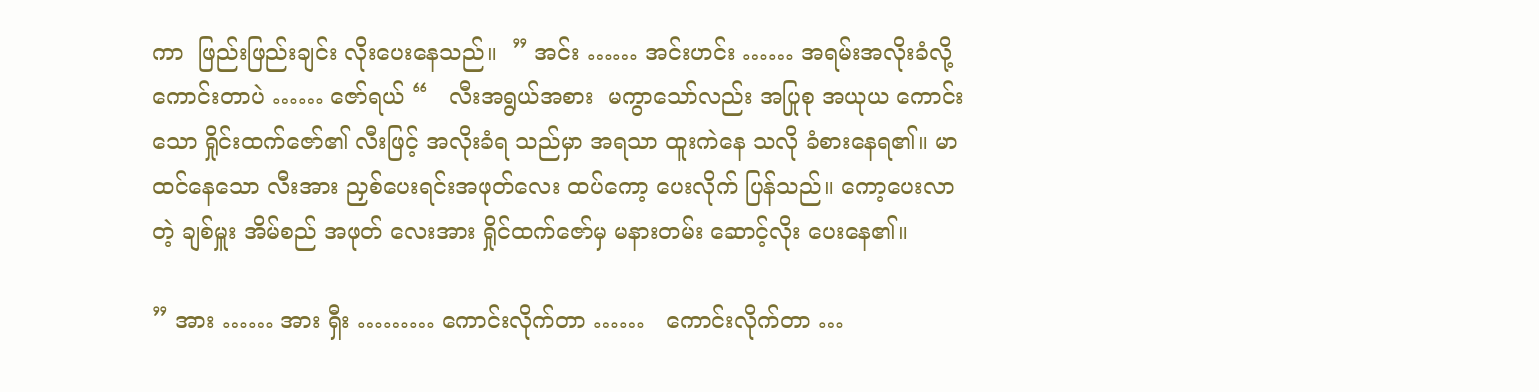ကာ  ဖြည်းဖြည်းချင်း လိုးပေးနေသည်။  ” အင်း …… အင်းဟင်း …… အရမ်းအလိုးခံလို့ ကောင်းတာပဲ …… ဇော်ရယ် “   လီးအရွယ်အစား  မကွာသော်လည်း အပြုစု အယုယ ကောင်းသော ရှိုင်းထက်ဇော်၏ လီးဖြင့် အလိုးခံရ သည်မှာ အရသာ ထူးကဲနေ သလို ခံစားနေရ၏။ မာထင်နေသော လီးအား ညှစ်ပေးရင်းအဖုတ်လေး ထပ်ကော့ ပေးလိုက် ပြန်သည်။ ကော့ပေးလာတဲ့ ချစ်မှူး အိမ်စည် အဖုတ် လေးအား ရှိုင်ထက်ဇော်မှ မနားတမ်း ဆောင့်လိုး ပေးနေ၏။

” အား …… အား ရှီး ……… ကောင်းလိုက်တာ ……   ကောင်းလိုက်တာ …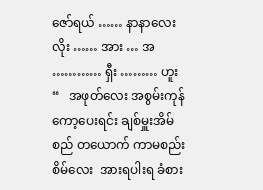ဇော်ရယ် …… နာနာလေးလိုး …… အား … အ  ………… ရှီး ……… ဟူး “   အဖုတ်လေး အစွမ်းကုန် ကော့ပေးရင်း ချစ်မှူးအိမ်စည် တယောက် ကာမစည်းစိမ်လေး  အားရပါးရ ခံစား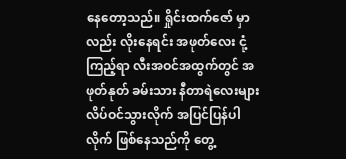နေတော့သည်။ ရှိုင်းထက်ဇော် မှာလည်း လိုးနေရင်း အဖုတ်လေး ငုံ့ကြည့်ရာ လီးအဝင်အထွက်တွင် အဖုတ်နုတ် ခမ်းသား နီတာရဲလေးများ လိပ်ဝင်သွားလိုက် အပြင်ပြန်ပါလိုက် ဖြစ်နေသည်ကို တွေ့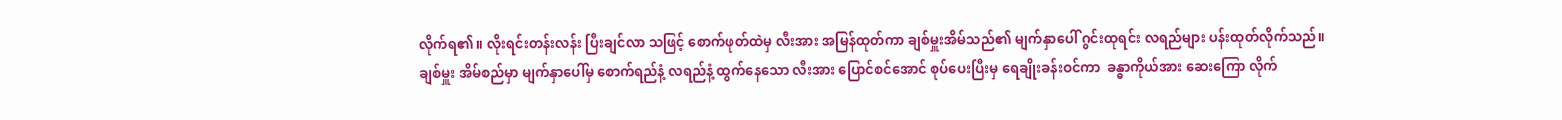လိုက်ရ၏။ လိုးရင်းတန်းလန်း ပြီးချင်လာ သဖြင့် စောက်ဖုတ်ထဲမှ လီးအား အမြန်ထုတ်ကာ ချစ်မှူးအိမ်သည်၏ မျက်နှာပေါ် ဂွင်းထုရင်း လရည်များ ပန်းထုတ်လိုက်သည်။  ချစ်မှူး အိမ်စည်မှာ မျက်နှာပေါ်မှ စောက်ရည်နံ့ လရည်နံ့ ထွက်နေသော လီးအား ပြောင်စင်အောင် စုပ်ပေးပြီးမှ ရေချိုးခန်းဝင်ကာ  ခန္ဓာကိုယ်အား ဆေးကြော လိုက်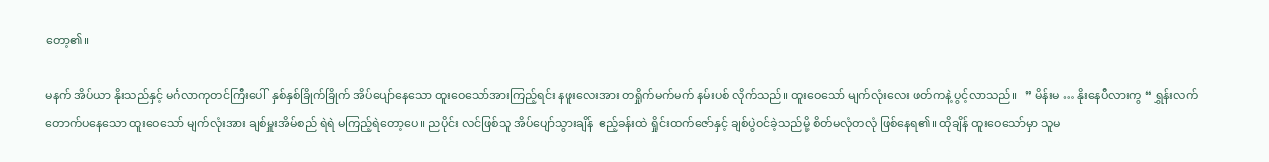တော့၏။

မနက် အိပ်ယာ နိုးသည်နှင့် မင်္ဂလာကုတင်ကြီးပေါ်  နှစ်နှစ်ခြိုက်ခြိုက် အိပ်ပျော်နေသော ထူးဝေသော်အားကြည့်ရင်း နဖူးလေးအား တရှိုက်မက်မက် နမ်းပစ် လိုက်သည်။ ထူးဝေသော် မျက်လုံးလေး ဖတ်ကနဲ့ ပွင့်လာသည်။   ” မိန်းမ … နိုးနေပီလားကွ “ ရွှန်းလက်တောက်ပနေသော ထူးဝေသော် မျက်လုံးအား ချစ်မှူးအိမ်စည် ရဲရဲ မကြည့်ရဲတော့ပေ။ ညပိုင်း လင်ဖြစ်သူ အိပ်ပျော်သွားချိန်  ဧည့်ခန်းထဲ ရှိုင်းထက်ဇော်နှင့် ချစ်ပွဲဝင်ခဲ့သည်မို့ စိတ်မလုံတလုံ ဖြစ်နေရ၏။ ထိုချိန် ထူးဝေသော်မှာ သူမ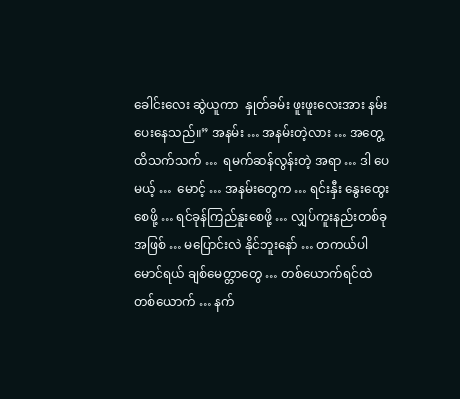ခေါင်းလေး ဆွဲယူကာ  နှုတ်ခမ်း ဖူးဖူးလေးအား နမ်းပေးနေသည်။” အနမ်း … အနမ်းတဲ့လား … အတွေ့ထိသက်သက် …  ရမက်ဆန်လွန်းတဲ့ အရာ … ဒါ ပေမယ့် …  မောင့် … အနမ်းတွေက … ရင်းနှီး နွေးထွေးစေဖို့ … ရင်ခုန်ကြည်နူးစေဖို့ … လျှပ်ကူးနည်းတစ်ခုအဖြစ် … မပြောင်းလဲ နိုင်ဘူးနော် … တကယ်ပါ မောင်ရယ် ချစ်မေတ္တာတွေ … တစ်ယောက်ရင်ထဲ တစ်ယောက် … နက်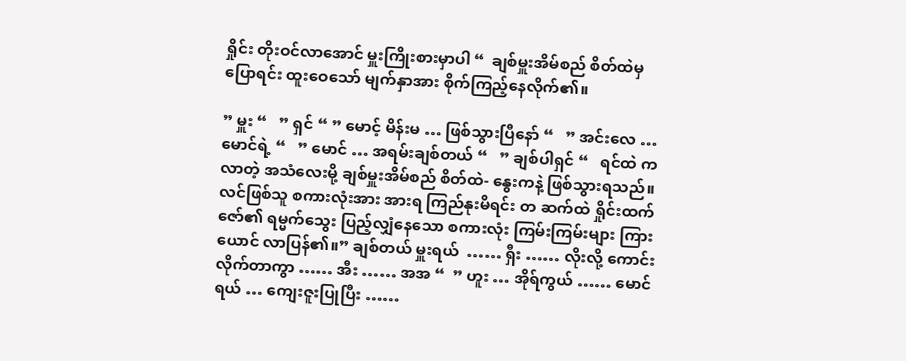ရှိုင်း တိုးဝင်လာအောင် မှူးကြိုးစားမှာပါ “  ချစ်မှူးအိမ်စည် စိတ်ထဲမှ ပြောရင်း ထူးဝေသော် မျက်နှာအား စိုက်ကြည့်နေလိုက်၏။

” မှူး “   ” ရှင် “ ” မောင့် မိန်းမ … ဖြစ်သွားပြီနော် “   ” အင်းလေ … မောင်ရဲ့ “   ” မောင် … အရမ်းချစ်တယ် “   ” ချစ်ပါရှင် “   ရင်ထဲ က လာတဲ့ အသံလေးမို့ ချစ်မှူးအိမ်စည် စိတ်ထဲ- နွေးကနဲ့ ဖြစ်သွားရသည်။ လင်ဖြစ်သူ စကားလုံးအား အားရ ကြည်နုးမိရင်း တ ဆက်ထဲ ရှိုင်းထက်ဇော်၏ ရမ္မက်သွေး ပြည့်လျှံနေသော စကားလုံး ကြမ်းကြမ်းများ ကြားယောင် လာပြန်၏။” ချစ်တယ် မှူးရယ်  …… ရှီး …… လိုးလို့ ကောင်းလိုက်တာကွာ …… အီး …… အအ “  ” ဟူး … အိုရ်ကွယ် …… မောင်ရယ် … ကျေးဇူးပြုပြီး ……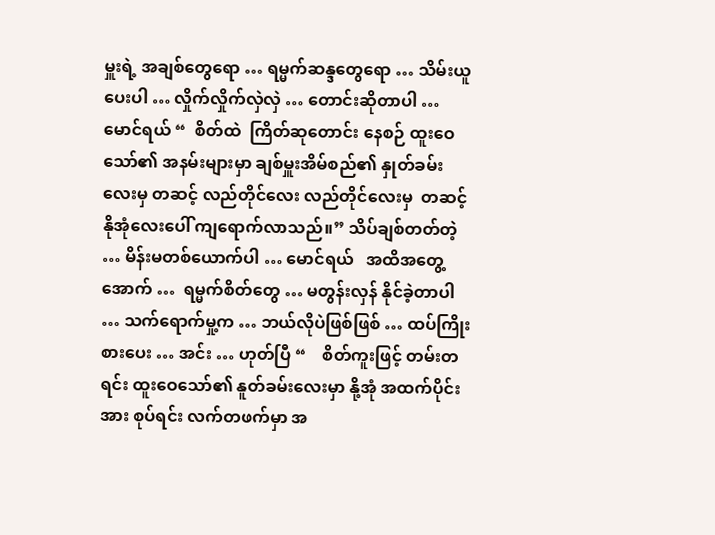မှူးရဲ့ အချစ်တွေရော … ရမ္မက်ဆန္ဒတွေရော … သိမ်းယူပေးပါ … လှိုက်လှိုက်လှဲလှဲ … တောင်းဆိုတာပါ … မောင်ရယ် “  စိတ်ထဲ  ကြိတ်ဆုတောင်း နေစဉ် ထူးဝေသော်၏ အနမ်းများမှာ ချစ်မှူးအိမ်စည်၏ နှုတ်ခမ်းလေးမှ တဆင့် လည်တိုင်လေး လည်တိုင်လေးမှ  တဆင့် နိုအုံလေးပေါ် ကျရောက်လာသည်။” သိပ်ချစ်တတ်တဲ့ … မိန်းမတစ်ယောက်ပါ … မောင်ရယ်   အထိအတွေ့အောက် …  ရမ္မက်စိတ်တွေ … မတွန်းလှန် နိုင်ခဲ့တာပါ … သက်ရောက်မှု့က … ဘယ်လိုပဲဖြစ်ဖြစ် … ထပ်ကြိုးစားပေး … အင်း … ဟုတ်ပြီ “    စိတ်ကူးဖြင့် တမ်းတရင်း ထူးဝေသော်၏ နူတ်ခမ်းလေးမှာ နို့အုံ အထက်ပိုင်းအား စုပ်ရင်း လက်တဖက်မှာ အ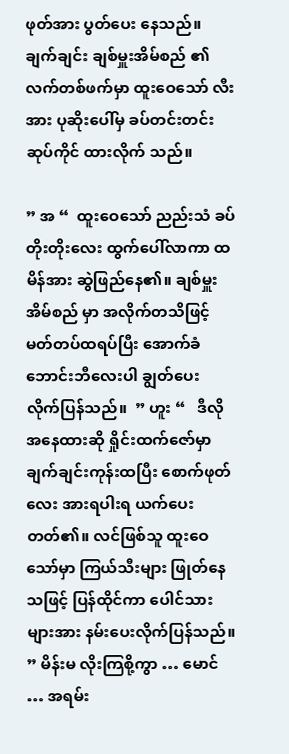ဖုတ်အား ပွတ်ပေး နေသည်။ ချက်ချင်း ချစ်မှူးအိမ်စည် ၏ လက်တစ်ဖက်မှာ ထူးဝေသော် လီးအား ပုဆိုးပေါ်မှ ခပ်တင်းတင်း ဆုပ်ကိုင် ထားလိုက် သည်။

” အ “  ထူးဝေသော် ညည်းသံ ခပ်တိုးတိုးလေး ထွက်ပေါ်လာကာ ထမိန်အား ဆွဲဖြည်နေ၏။ ချစ်မှူးအိမ်စည် မှာ အလိုက်တသိဖြင့်  မတ်တပ်ထရပ်ပြီး အောက်ခံ ဘောင်းဘီလေးပါ ချွတ်ပေး လိုက်ပြန်သည်။  ” ဟူး “   ဒီလိုအနေထားဆို ရှိုင်းထက်ဇော်မှာ  ချက်ချင်းကုန်းထပြီး စောက်ဖုတ်လေး အားရပါးရ ယက်ပေးတတ်၏။ လင်ဖြစ်သူ ထူးဝေသော်မှာ ကြယ်သီးများ ဖြုတ်နေသဖြင့် ပြန်ထိုင်ကာ ပေါင်သားများအား နမ်းပေးလိုက်ပြန်သည်။ ” မိန်းမ လိုးကြစို့ကွာ … မောင် … အရမ်း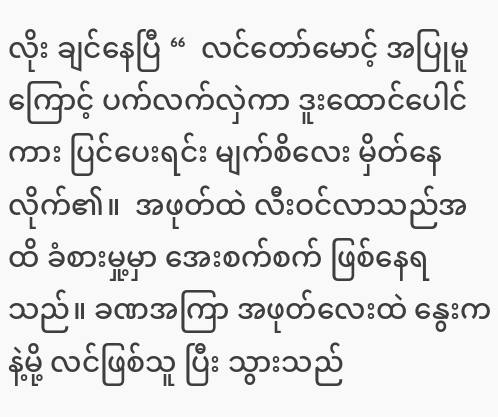လိုး ချင်နေပြီ “  လင်တော်မောင့် အပြုမူကြောင့် ပက်လက်လှဲကာ ဒူးထောင်ပေါင်ကား ပြင်ပေးရင်း မျက်စိလေး မှိတ်နေလိုက်၏။  အဖုတ်ထဲ လီးဝင်လာသည်အထိ ခံစားမှု့မှာ အေးစက်စက် ဖြစ်နေရသည်။ ခဏအကြာ အဖုတ်လေးထဲ နွေးကနဲ့မို့ လင်ဖြစ်သူ ပြီး သွားသည်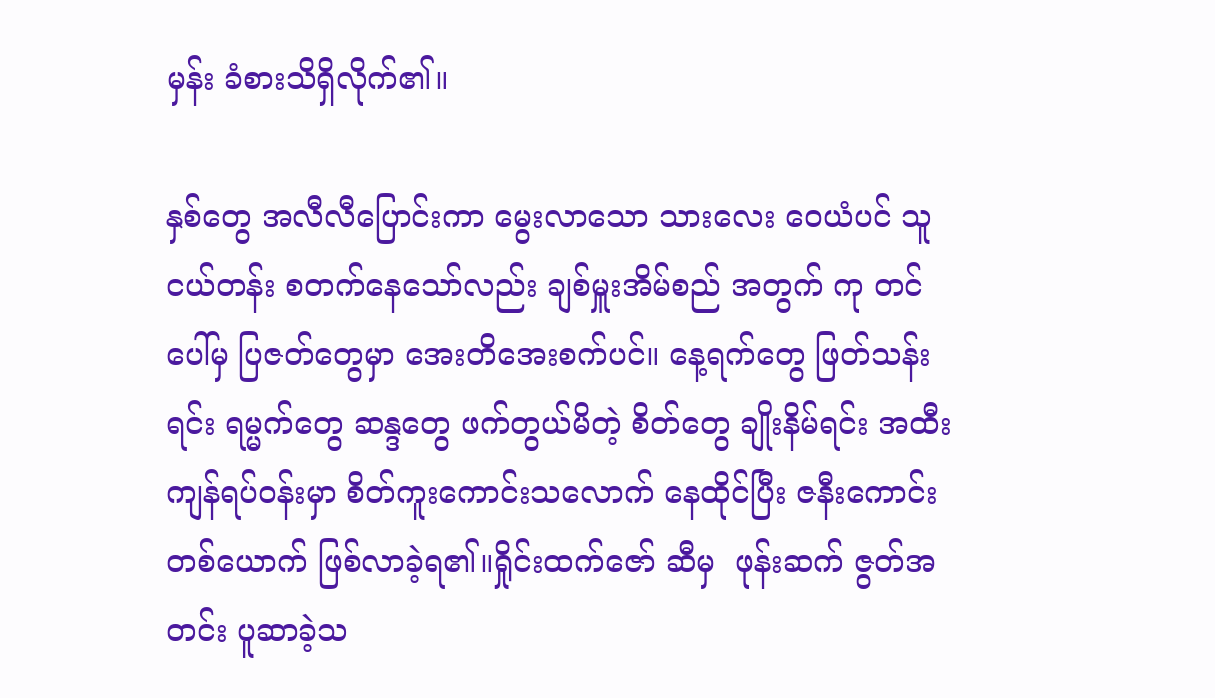မှန်း ခံစားသိရှိလိုက်၏။

နှစ်တွေ အလီလီပြောင်းကာ မွေးလာသော သားလေး ဝေယံပင် သူငယ်တန်း စတက်နေသော်လည်း ချစ်မှူးအိမ်စည် အတွက် ကု တင်ပေါ်မှ ပြဇတ်တွေမှာ အေးတိအေးစက်ပင်။ နေ့ရက်တွေ ဖြတ်သန်းရင်း ရမ္မက်တွေ ဆန္ဒတွေ ဖက်တွယ်မိတဲ့ စိတ်တွေ ချိုးနိမ်ရင်း အထီးကျန်ရပ်ဝန်းမှာ စိတ်ကူးကောင်းသလောက် နေထိုင်ပြီး ဇနီးကောင်းတစ်ယောက် ဖြစ်လာခဲ့ရ၏။ရှိုင်းထက်ဇော် ဆီမှ  ဖုန်းဆက် ဇွတ်အတင်း ပူဆာခဲ့သ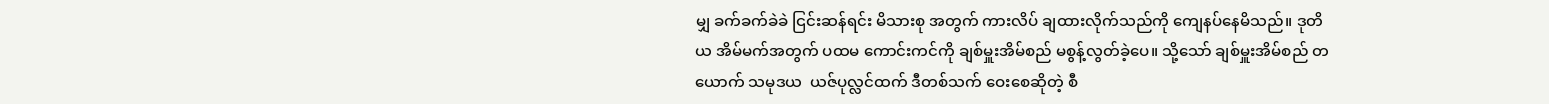မျှ ခက်ခက်ခဲခဲ ငြင်းဆန်ရင်း မိသားစု အတွက် ကားလိပ် ချထားလိုက်သည်ကို ကျေနပ်နေမိသည်။ ဒုတိယ အိမ်မက်အတွက် ပထမ ကောင်းကင်ကို ချစ်မှူးအိမ်စည် မစွန့်လွတ်ခဲ့ပေ။ သို့သော် ချစ်မှူးအိမ်စည် တယောက် သမုဒယ  ယဇ်ပုလ္လင်ထက် ဒီတစ်သက် ဝေးစေဆိုတဲ့ စီ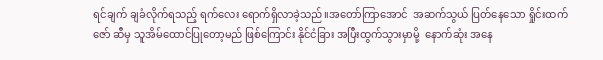ရင်ချက် ချခံလိုက်ရသည့် ရက်လေး ရောက်ရှိလာခဲ့သည်။အတော်ကြာအောင်  အဆက်သွယ် ပြတ်နေသော ရှိုင်းထက်ဇော် ဆီမှ သူအိမ်ထောင်ပြုတော့မည် ဖြစ်ကြောင်း နိုင်ငံခြား အပြီးထွက်သွားမှာမို့  နောက်ဆုံး အနေ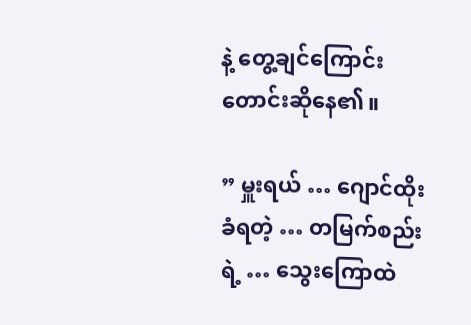နဲ့ တွေ့ချင်ကြောင်း တောင်းဆိုနေ၏။

” မှူးရယ် … ဂျောင်ထိုးခံရတဲ့ … တမြက်စည်းရဲ့ … သွေးကြောထဲ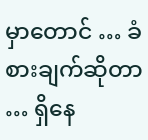မှာတောင် … ခံစားချက်ဆိုတာ … ရှိနေ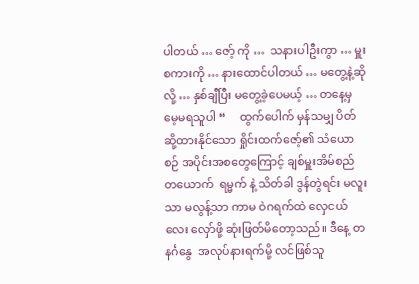ပါတယ် … ဇော့် ကို …  သနားပါဦးကွာ … မှူးစကားကို … နားထောင်ပါတယ် … မတွေ့နဲ့ဆိုလို့ … နှစ်ချီပြီး မတွေ့ခဲ့ပေမယ့် … တနေ့မှ မေ့မရသူပါ “     ထွက်ပေါက် မှန်သမျှ ပိတ်ဆို့ထားနိုင်သော ရှိုင်းထက်ဇော့်၏ သံယောစဉ် အပိုင်းအစတွေကြောင့် ချစ်မှူးအိမ်စည် တယောက်  ရမ္မက် နဲ့ သိတ်ခါ ဒွန်တွဲရင်း မလူးသာ မလွန့်သာ ကာမ ဝဲဂရက်ထဲ လှေငယ်လေး လှော်ဖို့ ဆုံးဖြတ်မိတော့သည်။ ဒီနေ့ တနင်္ဂနွေ  အလုပ်နားရက်မို့ လင်ဖြစ်သူ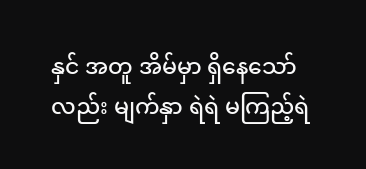နှင် အတူ အိမ်မှာ ရှိနေသော်လည်း မျက်နှာ ရဲရဲ မကြည့်ရဲ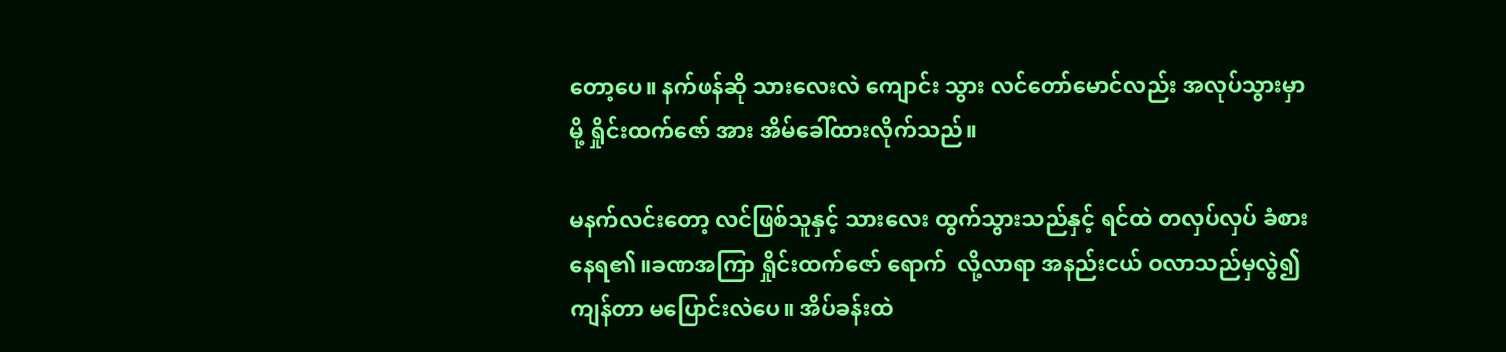တော့ပေ။ နက်ဖန်ဆို သားလေးလဲ ကျောင်း သွား လင်တော်မောင်လည်း အလုပ်သွားမှာမို့ ရှိုင်းထက်ဇော် အား အိမ်ခေါ်ထားလိုက်သည်။

မနက်လင်းတော့ လင်ဖြစ်သူနှင့် သားလေး ထွက်သွားသည်နှင့် ရင်ထဲ တလှပ်လှပ် ခံစားနေရ၏။ခဏအကြာ ရှိုင်းထက်ဇော် ရောက်  လို့လာရာ အနည်းငယ် ဝလာသည်မှလွဲ၍ ကျန်တာ မပြောင်းလဲပေ။ အိပ်ခန်းထဲ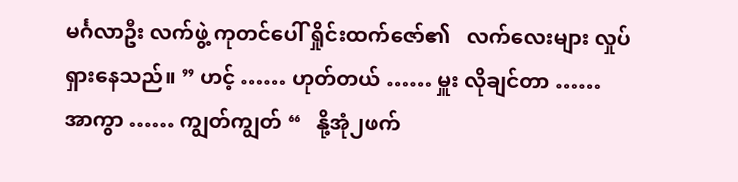မင်္ဂလာဦး လက်ဖွဲ့ ကုတင်ပေါ် ရှိုင်းထက်ဇော်၏   လက်လေးများ လှုပ်ရှားနေသည်။ ” ဟင့် …… ဟုတ်တယ် …… မှူး လိုချင်တာ …… အာကွာ …… ကျွတ်ကျွတ် “   နို့အုံ၂ဖက်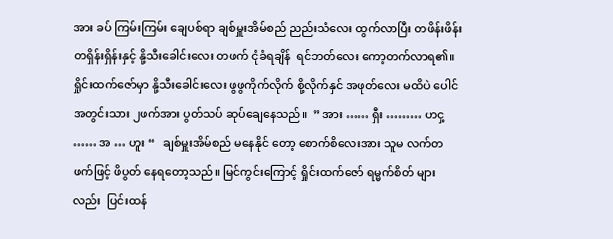အား ခပ် ကြမ်းကြမ်း ချေပစ်ရာ ချစ်မှူးအိမ်စည် ညည်းသံလေး ထွက်လာပြီး တဖိန်းဖိန်း တရှိန်းရှိန်းနှင့် နို့သီးခေါင်းလေး တဖက် ငုံခံရချိန်  ရင်ဘတ်လေး ကော့တက်လာရ၏။ ရှိုင်းထက်ဇော်မှာ နို့သီးခေါင်းလေး ဖွဖွကိုက်လိုက် စို့လိုက်နှင် အဖုတ်လေး မထိပဲ ပေါင် အတွင်းသား ၂ဖက်အား ပွတ်သပ် ဆုပ်ချေနေသည်။  ” အား …… ရှီး ……… ဟငှ့ …… အ … ဟူး “   ချစ်မှူးအိမ်စည် မနေနိုင် တော့ စောက်စိလေးအား သူမ လက်တဖက်ဖြင့် ဖိပွတ် နေရတော့သည်။ မြင်ကွင်းကြောင့် ရှိုင်းထက်ဇော် ရမ္မက်စိတ် များလည်း  ပြင်းထန်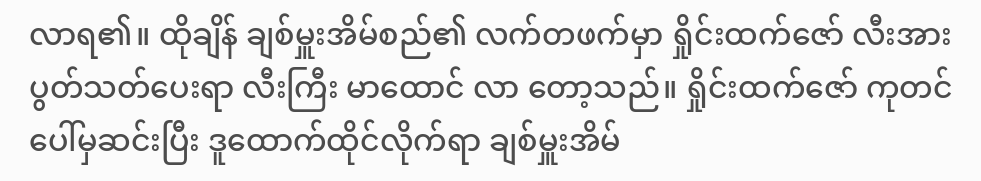လာရ၏။ ထိုချိန် ချစ်မှူးအိမ်စည်၏ လက်တဖက်မှာ ရှိုင်းထက်ဇော် လီးအား ပွတ်သတ်ပေးရာ လီးကြီး မာထောင် လာ တော့သည်။ ရှိုင်းထက်ဇော် ကုတင်ပေါ်မှဆင်းပြီး ဒူထောက်ထိုင်လိုက်ရာ ချစ်မှူးအိမ်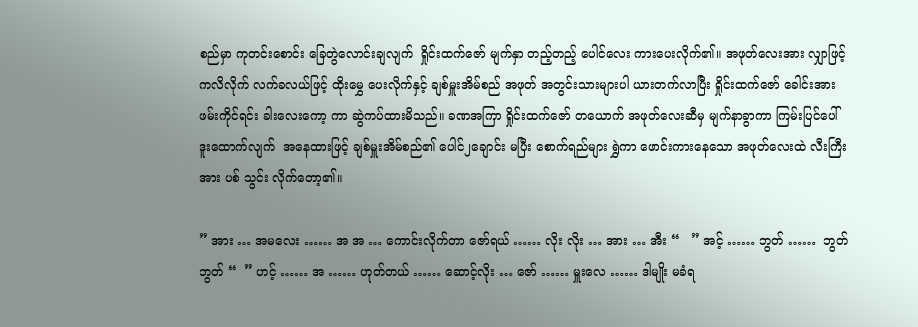စည်မှာ ကုတင်းစောင်း ခြေတွဲလောင်းချလျက်  ရှိုင်းထက်ဇော် မျက်နှာ တည့်တည့် ပေါင်လေး ကားပေးလိုက်၏။ အဖုတ်လေးအား လျှာဖြင့် ကလိလိုက် လက်ခလယ်ဖြင့် ထိုးမွှေ ပေးလိုက်နှင့် ချစ်မှူးအိမ်စည် အဖုတ် အတွင်းသားများပါ ယားတက်လာပြီး ရှိုင်းထက်ဇော် ခေါင်းအား ဖမ်းကိုင်ရင်း ခါးလေးကော့ ကာ ဆွဲကပ်ထားမိသည်။ ခဏအကြာ ရှိုင်းထက်ဇော် တယောက် အဖုတ်လေးဆီမှ မျက်နာခွာကာ ကြမ်းပြင်ပေါ် ဒူးထောက်လျက်  အနေထားဖြင့် ချစ်မှူးအိမ်စည်၏ ပေါင်၂ချောင်း မပြီး စောက်ရည်များ ရွှဲကာ ဖောင်းကားနေသော အဖုတ်လေးထဲ လီးကြီးအား ပစ် သွင်း လိုက်တော့၏။

” အား … အမလေး …… အ အ … ကောင်းလိုက်တာ ဇော်ရယ် …… လိုး လိုး … အား … အီး “   ” အင့် …… ဘွတ် ……  ဘွတ် ဘွတ် “  ” ဟင့် …… အ …… ဟုတ်တယ် …… ဆောင့်လိုး … ဇော် …… မှူးလေ …… ဒါမျိုး မခံရ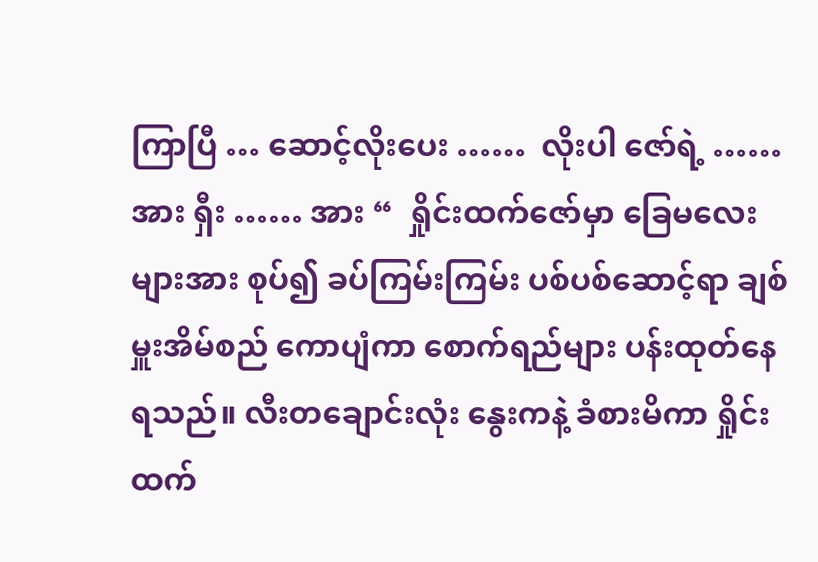ကြာပြီ … ဆောင့်လိုးပေး ……  လိုးပါ ဇော်ရဲ့ …… အား ရှီး …… အား “  ရှိုင်းထက်ဇော်မှာ ခြေမလေးများအား စုပ်၍ ခပ်ကြမ်းကြမ်း ပစ်ပစ်ဆောင့်ရာ ချစ် မှူးအိမ်စည် ကောပျံကာ စောက်ရည်များ ပန်းထုတ်နေရသည်။ လီးတချောင်းလုံး နွေးကနဲ့ ခံစားမိကာ ရှိုင်းထက်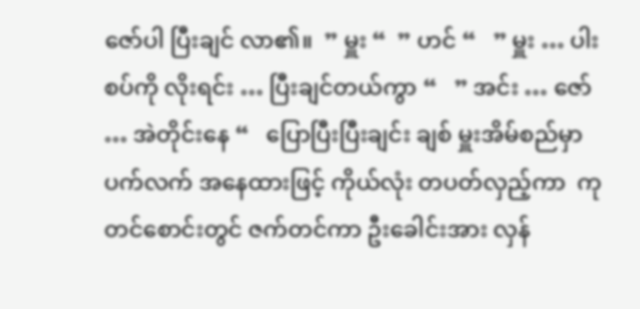ဇော်ပါ ပြီးချင် လာ၏။  ” မှူး “  ” ဟင် “   ” မှူး … ပါးစပ်ကို လိုးရင်း … ပြီးချင်တယ်ကွာ “   ” အင်း … ဇော် … အဲတိုင်းနေ “   ပြောပြီးပြီးချင်း ချစ် မှူးအိမ်စည်မှာ ပက်လက် အနေထားဖြင့် ကိုယ်လုံး တပတ်လှည့်ကာ  ကုတင်စောင်းတွင် ဇက်တင်ကာ ဦးခေါင်းအား လှန်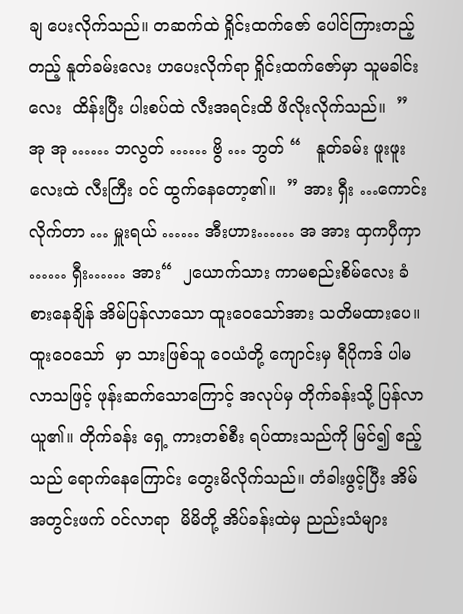ချ ပေးလိုက်သည်။ တဆက်ထဲ ရှိုင်းထက်ဇော် ပေါင်ကြားတည့်တည့် နူတ်ခမ်းလေး ဟပေးလိုက်ရာ ရှိုင်းထက်ဇော်မှာ သူမခါင်းလေး  ထိန်းပြီး ပါးစပ်ထဲ လီးအရင်းထိ ဖိလိုးလိုက်သည်။  ” အု အု …… ဘလွတ် …… ဗွိ … ဘွတ် “   နူတ်ခမ်း ဖူးဖူးလေးထဲ လီးကြီး ဝင် ထွက်နေတော့၏။  ” အား ရှီး …ကောင်းလိုက်တာ … မှူးရယ် …… အီးဟား…… အ အား ထှကပှီကှာ …… ရှီး…… အား“  ၂ယောက်သား ကာမစည်းစိမ်လေး ခံစားနေချိန် အိမ်ပြန်လာသော ထူးဝေသော်အား သတိမထားပေ။ ထူးဝေသော်  မှာ သားဖြစ်သူ ဝေယံတို့ ကျောင်းမှ ရီပိုကဒ် ပါမလာသဖြင့် ဖုန်းဆက်သောကြောင့် အလုပ်မှ တိုက်ခန်းသို့ ပြန်လာယူ၏။ တိုက်ခန်း ရှေ့ ကားတစ်စီး ရပ်ထားသည်ကို မြင်၍ ဧည့်သည် ရောက်နေကြောင်း တွေးမိလိုက်သည်။ တံခါးဖွင့်ပြီး အိမ်အတွင်းဖက် ဝင်လာရာ  မိမိတို့ အိပ်ခန်းထဲမှ ညည်းသံများ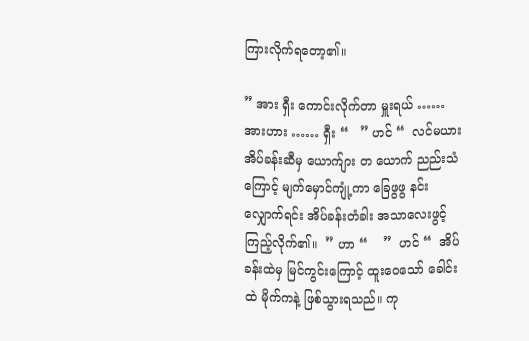ကြားလိုက်ရတော့၏။

” အား ရှီး ကောင်းလိုက်တာ မှူးရယ် …… အားဟား …… ရှီး “   ” ဟင် “  လင်မယား အိပ်ခန်းဆီမှ ယောက်ျား တ ယောက် ညည်းသံကြောင့် မျက်မှောင်ကျုံ့ကာ ခြေဖွဖွ နင်းလျှောက်ရင်း အိပ်ခန်းတံခါး အသာလေးဖွင့် ကြည့်လိုက်၏။  ” ဟာ “    ”  ဟင် “  အိပ်ခန်းထဲမှ မြင်ကွင်းကြောင့် ထူးဝေသော် ခေါင်းထဲ မိုက်ကနဲ့ ဖြစ်သွားရသည်။ ကု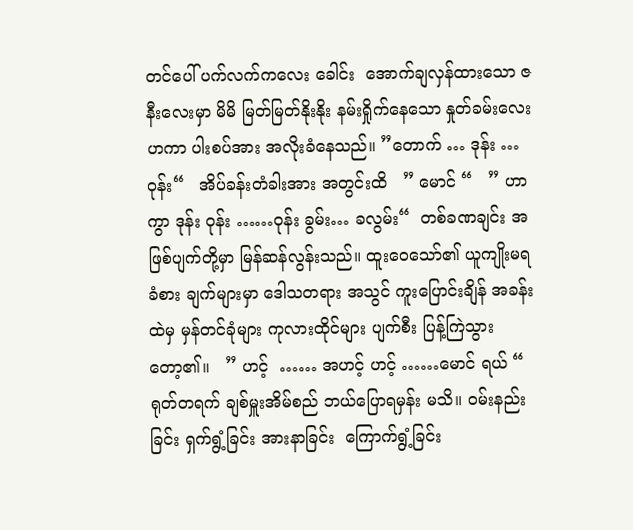တင်ပေါ် ပက်လက်ကလေး ခေါင်း  အောက်ချလှန်ထားသော ဇနီးလေးမှာ မိမိ မြတ်မြတ်နိုးနိုး နမ်းရှိုက်နေသော နှုတ်ခမ်းလေး ဟကာ ပါးစပ်အား အလိုးခံနေသည်။ ”တောက် … ဒုန်း … ဝုန်း“   အိပ်ခန်းတံခါးအား အတွင်းထိ   ” မောင် “   ” ဟာကွာ ဒုန်း ဝုန်း ……ဝုန်း ခွမ်း… ခလွမ်း“  တစ်ခဏချင်း အဖြစ်ပျက်တို့မှာ မြန်ဆန်လွန်းသည်။ ထူးဝေသော်၏ ယူကျိုးမရ ခံစား ချက်များမှာ ဒေါသတရား အသွင် ကူးပြောင်းချိန် အခန်းထဲမှ မှန်တင်ခုံများ ကုလားထိုင်များ ပျက်စီး ပြန့်ကြဲသွားတော့၏။   ” ဟင့်  …… အဟင့် ဟင့် ……မောင် ရယ် “  ရုတ်တရက် ချစ်မှူးအိမ်စည် ဘယ်ပြောရမှန်း မသိ။ ဝမ်းနည်းခြင်း ရှက်ရွံ့ခြင်း အားနာခြင်း  ကြောက်ရွံ့ခြင်း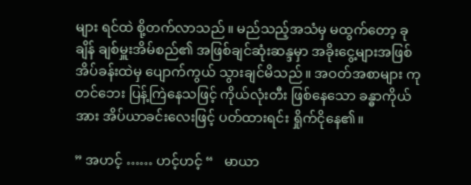များ ရင်ထဲ စို့တက်လာသည်။ မည်သည့်အသံမှ မထွက်တော့ ခုချိန် ချစ်မှူးအိမ်စည်၏ အဖြစ်ချင်ဆုံးဆန္ဒမှာ အခိုးငွေ့များအဖြစ် အိပ်ခန်းထဲမှ ပျောက်ကွယ် သွားချင်မိသည်။ အဝတ်အစာများ ကုတင်ဘေး ပြန့်ကြဲနေသဖြင့် ကိုယ်လုံးတီး ဖြစ်နေသော ခန္ဓာကိုယ်အား အိပ်ယာခင်းလေးဖြင့် ပတ်ထားရင်း ရှိုက်ငိုနေ၏။

” အဟင့် …… ဟင့်ဟင့် “   မာယာ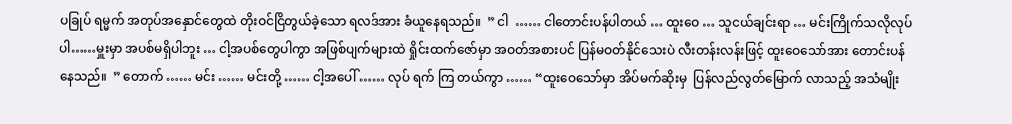ပခြုပ် ရမ္မက် အတုပ်အနှောင်တွေထဲ တိုးဝင်ငြိတွယ်ခဲ့သော ရလဒ်အား ခံယူနေရသည်။  ” ငါ  …… ငါတောင်းပန်ပါတယ် … ထူးဝေ … သူငယ်ချင်းရာ … မင်းကြိုက်သလိုလုပ်ပါ……မှူးမှာ အပစ်မရှိပါဘူး … ငါ့အပစ်တွေပါကွာ အဖြစ်ပျက်များထဲ ရှိုင်းထက်ဇော်မှာ အဝတ်အစားပင် ပြန်မဝတ်နိုင်သေးပဲ လီးတန်းလန်းဖြင့် ထူးဝေသော်အား တောင်းပန်နေသည်။  ” တောက် …… မင်း …… မင်းတို့ …… ငါ့အပေါ် …… လုပ် ရက် ကြ တယ်ကွာ …… “ထူးဝေသော်မှာ အိပ်မက်ဆိုးမှ  ပြန်လည်လွတ်မြောက် လာသည့် အသံမျိုး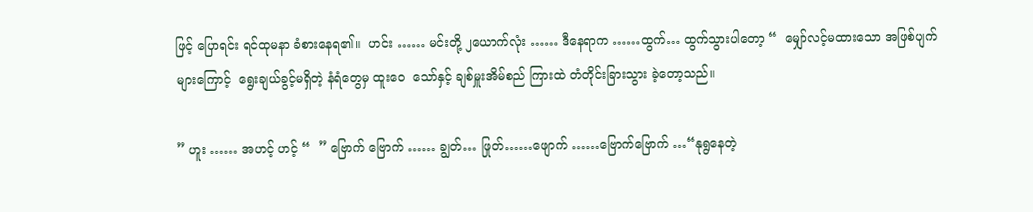ဖြင့် ပြောရင်း ရင်ထုမနာ ခံစားနေရ၏။  ဟင်း …… မင်းတို့ ၂ယောက်လုံး …… ဒီနေရာက ……ထွက်… ထွက်သွားပါတော့ “  မျှော်လင့်မထားသော အဖြစ်ပျက်များကြောင့်  ရွေးချယ်ခွင့်မရှိတဲ့ နံရံတွေမှ ထူးဝေ  သော်နှင့် ချစ်မှူးအိမ်စည် ကြားထဲ တံတိုင်းခြားသွား ခဲ့တော့သည်။

” ဟူး …… အဟင့် ဟင့် “  ” ဗြောက် ဗြောက် …… ချွတ်… ဖြုတ်……ဖျောက် ……ဗြောက်ဗြောက် …“နုရွနေတဲ့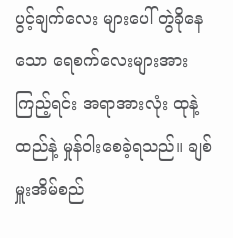ပွင့်ချက်လေး များပေါ် တွဲခိုနေသော ရေစက်လေးများအား ကြည့်ရင်း အရာအားလုံး ထုနဲ့ထည်နဲ့ မှုန်ဝါးစေခဲ့ရသည်။ ချစ်မှူးအိမ်စည်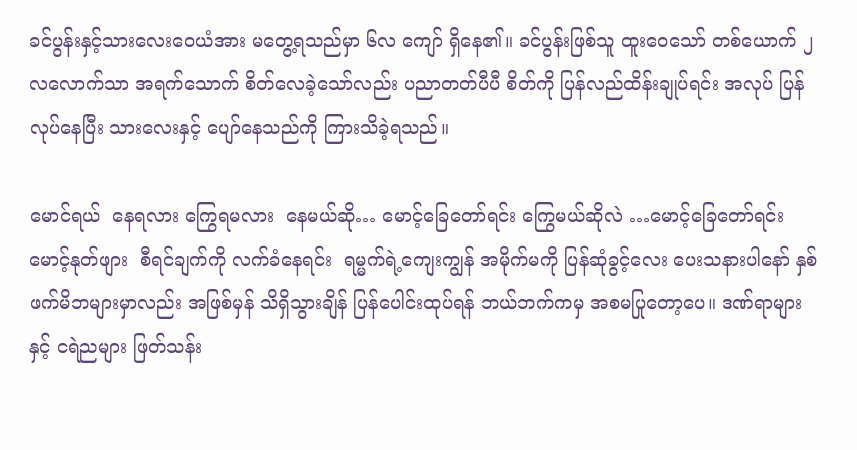ခင်ပွန်းနှင့်သားလေးဝေယံအား မတွေ့ရသည်မှာ ၆လ ကျော် ရှိနေ၏။ ခင်ပွန်းဖြစ်သူ ထူးဝေသော် တစ်ယောက် ၂လလောက်သာ အရက်သောက် စိတ်လေခဲ့သော်လည်း ပညာတတ်ပီပီ စိတ်ကို ပြန်လည်ထိန်းချုပ်ရင်း အလုပ် ပြန်လုပ်နေပြီး သားလေးနှင့် ပျော်နေသည်ကို ကြားသိခဲ့ရသည်။

မောင်ရယ်  နေရလား ကြွေရမလား  နေမယ်ဆို… မောင့်ခြေတော်ရင်း ကြွေမယ်ဆိုလဲ …မောင့်ခြေတော်ရင်း မောင့်နုတ်ဖျား  စီရင်ချက်ကို လက်ခံနေရင်း  ရမ္မက်ရဲ့ကျေးကျွန် အမိုက်မကို ပြန်ဆုံခွင့်လေး ပေးသနားပါနော် နှစ်ဖက်မိဘများမှာလည်း အဖြစ်မှန် သိရှိသွားချိန် ပြန်ပေါင်းထုပ်ရန် ဘယ်ဘက်ကမှ အစမပြုတော့ပေ။ ဒဏ်ရာများနှင့် ငရဲညများ ဖြတ်သန်း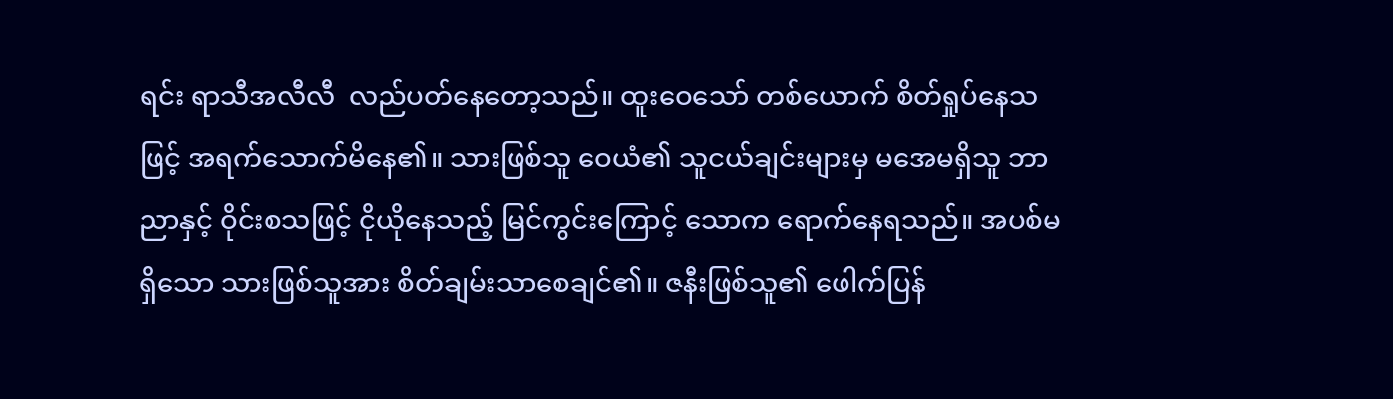ရင်း ရာသီအလီလီ  လည်ပတ်နေတော့သည်။ ထူးဝေသော် တစ်ယောက် စိတ်ရှုပ်နေသဖြင့် အရက်သောက်မိနေ၏။ သားဖြစ်သူ ဝေယံ၏ သူငယ်ချင်းများမှ မအေမရှိသူ ဘာညာနှင့် ဝိုင်းစသဖြင့် ငိုယိုနေသည့် မြင်ကွင်းကြောင့် သောက ရောက်နေရသည်။ အပစ်မရှိသော သားဖြစ်သူအား စိတ်ချမ်းသာစေချင်၏။ ဇနီးဖြစ်သူ၏ ဖေါက်ပြန်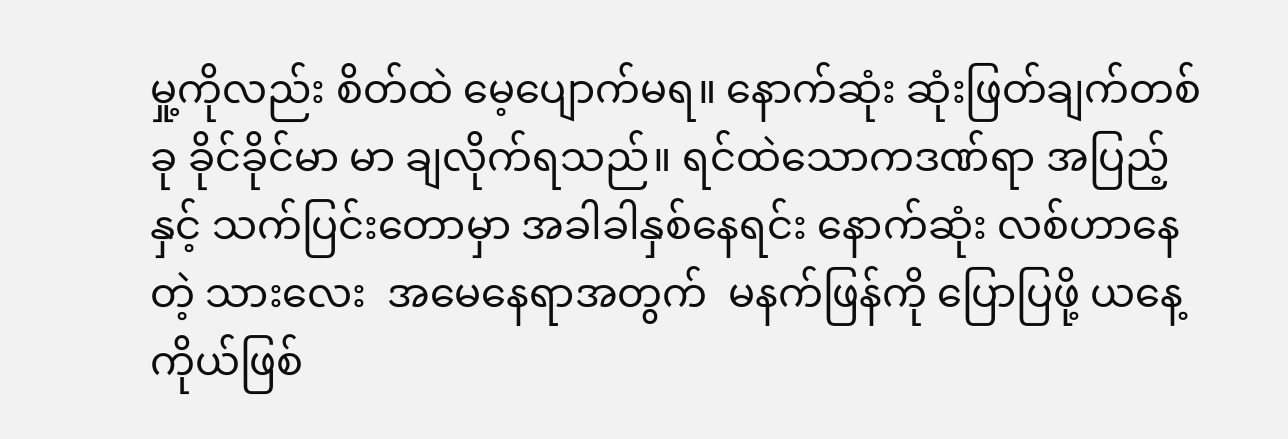မှု့ကိုလည်း စိတ်ထဲ မေ့ပျောက်မရ။ နောက်ဆုံး ဆုံးဖြတ်ချက်တစ်ခု ခိုင်ခိုင်မာ မာ ချလိုက်ရသည်။ ရင်ထဲသောကဒဏ်ရာ အပြည့်နှင့် သက်ပြင်းတောမှာ အခါခါနှစ်နေရင်း နောက်ဆုံး လစ်ဟာနေတဲ့ သားလေး  အမေနေရာအတွက်  မနက်ဖြန်ကို ပြောပြဖို့ ယနေ့ ကိုယ်ဖြစ်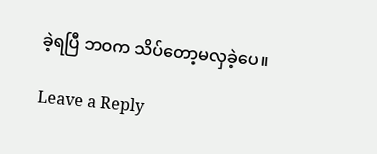ခဲ့ရပြီ ဘဝက သိပ်တော့မလှခဲ့ပေ။

Leave a Reply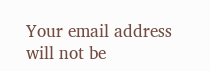Your email address will not be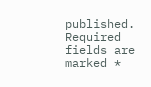published. Required fields are marked *